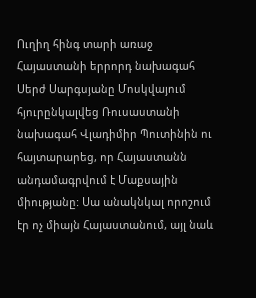Ուղիղ հինգ տարի առաջ Հայաստանի երրորդ նախագահ Սերժ Սարգսյանը Մոսկվայում հյուրընկալվեց Ռուսաստանի նախագահ Վլադիմիր Պուտինին ու հայտարարեց, որ Հայաստանն անդամագրվում է Մաքսային միությանը: Սա անակնկալ որոշում էր ոչ միայն Հայաստանում, այլ նաև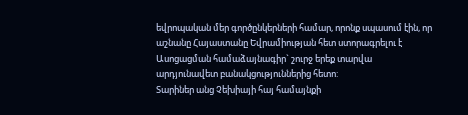եվրոպական մեր գործընկերների համար, որոնք սպասում էին, որ աշնանը Հայաստանը Եվրամիության հետ ստորագրելու է Ասոցացման համաձայնագիր` շուրջ երեք տարվա արդյունավետ բանակցություններից հետո:
Տարիներ անց Չեխիայի հայ համայնքի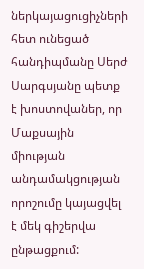ներկայացուցիչների հետ ունեցած հանդիպմանը Սերժ Սարգսյանը պետք է խոստովաներ, որ Մաքսային միության անդամակցության որոշումը կայացվել է մեկ գիշերվա ընթացքում: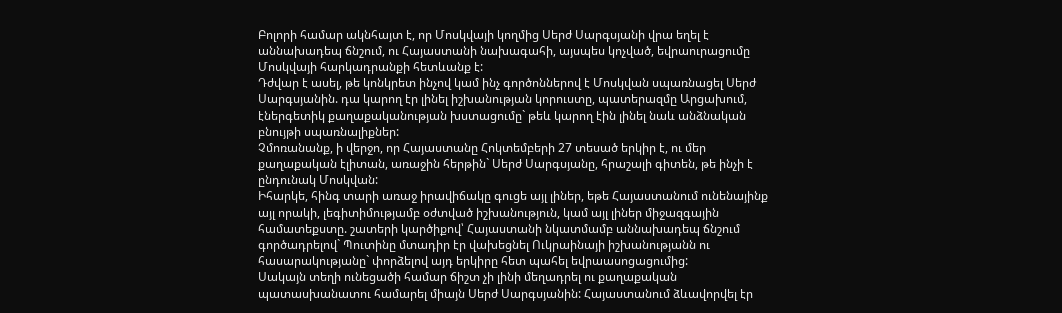Բոլորի համար ակնհայտ է, որ Մոսկվայի կողմից Սերժ Սարգսյանի վրա եղել է աննախադեպ ճնշում, ու Հայաստանի նախագահի, այսպես կոչված, եվրաուրացումը Մոսկվայի հարկադրանքի հետևանք է:
Դժվար է ասել, թե կոնկրետ ինչով կամ ինչ գործոններով է Մոսկվան սպառնացել Սերժ Սարգսյանին. դա կարող էր լինել իշխանության կորուստը, պատերազմը Արցախում, էներգետիկ քաղաքականության խստացումը` թեև կարող էին լինել նաև անձնական բնույթի սպառնալիքներ:
Չմոռանանք, ի վերջո, որ Հայաստանը Հոկտեմբերի 27 տեսած երկիր է, ու մեր քաղաքական էլիտան, առաջին հերթին` Սերժ Սարգսյանը, հրաշալի գիտեն, թե ինչի է ընդունակ Մոսկվան:
Իհարկե, հինգ տարի առաջ իրավիճակը գուցե այլ լիներ, եթե Հայաստանում ունենայինք այլ որակի, լեգիտիմությամբ օժտված իշխանություն, կամ այլ լիներ միջազգային համատեքստը. շատերի կարծիքով՝ Հայաստանի նկատմամբ աննախադեպ ճնշում գործադրելով` Պուտինը մտադիր էր վախեցնել Ուկրաինայի իշխանությանն ու հասարակությանը` փորձելով այդ երկիրը հետ պահել եվրաասոցացումից:
Սակայն տեղի ունեցածի համար ճիշտ չի լինի մեղադրել ու քաղաքական պատասխանատու համարել միայն Սերժ Սարգսյանին: Հայաստանում ձևավորվել էր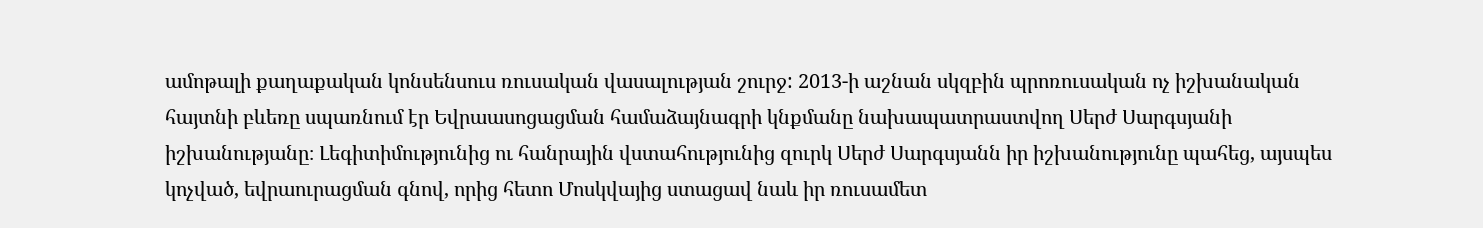ամոթալի քաղաքական կոնսենսուս ռուսական վասալության շուրջ: 2013-ի աշնան սկզբին պրոռուսական ոչ իշխանական հայտնի բևեռը սպառնում էր Եվրաասոցացման համաձայնագրի կնքմանը նախապատրաստվող Սերժ Սարգսյանի իշխանությանը։ Լեգիտիմությունից ու հանրային վստահությունից զուրկ Սերժ Սարգսյանն իր իշխանությունը պահեց, այսպես կոչված, եվրաուրացման գնով, որից հետո Մոսկվայից ստացավ նաև իր ռուսամետ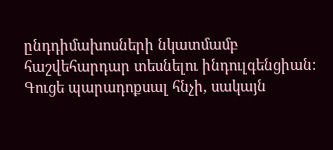ընդդիմախոսների նկատմամբ հաշվեհարդար տեսնելու ինդուլգենցիան:
Գուցե պարադոքսալ հնչի, սակայն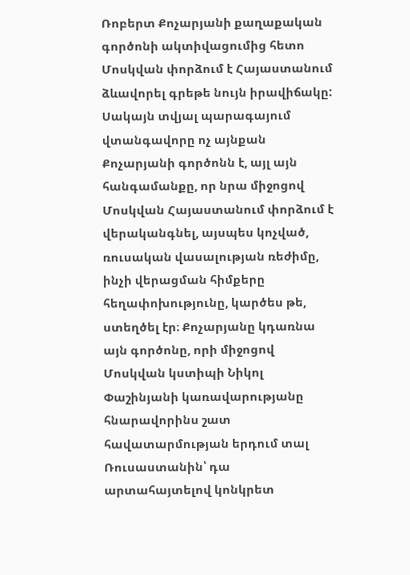Ռոբերտ Քոչարյանի քաղաքական գործոնի ակտիվացումից հետո Մոսկվան փորձում է Հայաստանում ձևավորել գրեթե նույն իրավիճակը:
Սակայն տվյալ պարագայում վտանգավորը ոչ այնքան Քոչարյանի գործոնն է, այլ այն հանգամանքը, որ նրա միջոցով Մոսկվան Հայաստանում փորձում է վերականգնել, այսպես կոչված, ռուսական վասալության ռեժիմը, ինչի վերացման հիմքերը հեղափոխությունը, կարծես թե, ստեղծել էր։ Քոչարյանը կդառնա այն գործոնը, որի միջոցով Մոսկվան կստիպի Նիկոլ Փաշինյանի կառավարությանը հնարավորինս շատ հավատարմության երդում տալ Ռուսաստանին՝ դա արտահայտելով կոնկրետ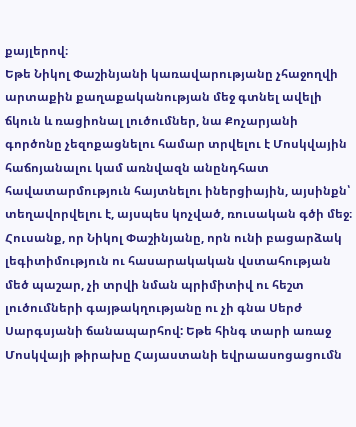քայլերով։
Եթե Նիկոլ Փաշինյանի կառավարությանը չհաջողվի արտաքին քաղաքականության մեջ գտնել ավելի ճկուն և ռացիոնալ լուծումներ, նա Քոչարյանի գործոնը չեզոքացնելու համար տրվելու է Մոսկվային հաճոյանալու կամ առնվազն անընդհատ հավատարմություն հայտնելու իներցիային, այսինքն՝ տեղավորվելու է, այսպես կոչված, ռուսական գծի մեջ։
Հուսանք, որ Նիկոլ Փաշինյանը, որն ունի բացարձակ լեգիտիմություն ու հասարակական վստահության մեծ պաշար, չի տրվի նման պրիմիտիվ ու հեշտ լուծումների գայթակղությանը ու չի գնա Սերժ Սարգսյանի ճանապարհով: Եթե հինգ տարի առաջ Մոսկվայի թիրախը Հայաստանի եվրաասոցացումն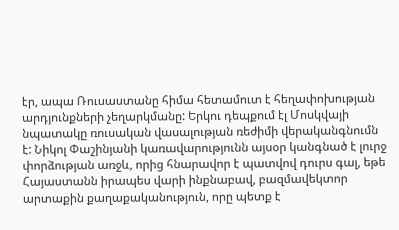էր, ապա Ռուսաստանը հիմա հետամուտ է հեղափոխության արդյունքների չեղարկմանը: Երկու դեպքում էլ Մոսկվայի նպատակը ռուսական վասալության ռեժիմի վերականգնումն է: Նիկոլ Փաշինյանի կառավարությունն այսօր կանգնած է լուրջ փորձության առջև, որից հնարավոր է պատվով դուրս գալ, եթե Հայաստանն իրապես վարի ինքնաբավ, բազմավեկտոր արտաքին քաղաքականություն, որը պետք է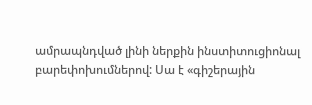ամրապնդված լինի ներքին ինստիտուցիոնալ բարեփոխումներով: Սա է «գիշերային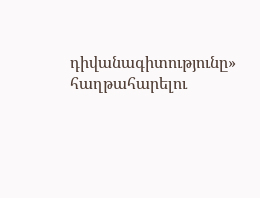դիվանագիտությունը» հաղթահարելու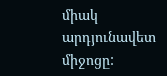միակ արդյունավետ միջոցը: